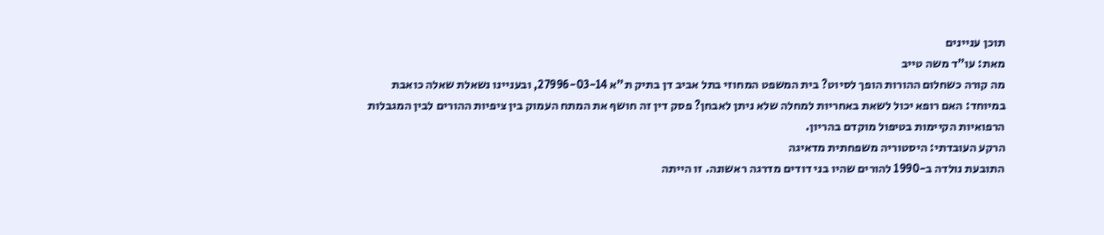תוכן עניינים
מאת: עו"ד משה טייב
מה קורה כשחלום ההורות הופך לסיוט? בית המשפט המחוזי בתל אביב דן בתיק ת"א 27996-03-14, ובעניינו נשאלת שאלה כואבת במיוחד: האם רופא יכול לשאת באחריות למחלה שלא ניתן לאבחן? פסק דין זה חושף את המתח העמוק בין ציפיות ההורים לבין המגבלות הרפואיות הקיימות בטיפול מוקדם בהריון.
הרקע העובדתי: היסטוריה משפחתית מדאיגה
התובעת נולדה ב-1990 להורים שהיו בני דודים מדרגה ראשונה. זו הייתה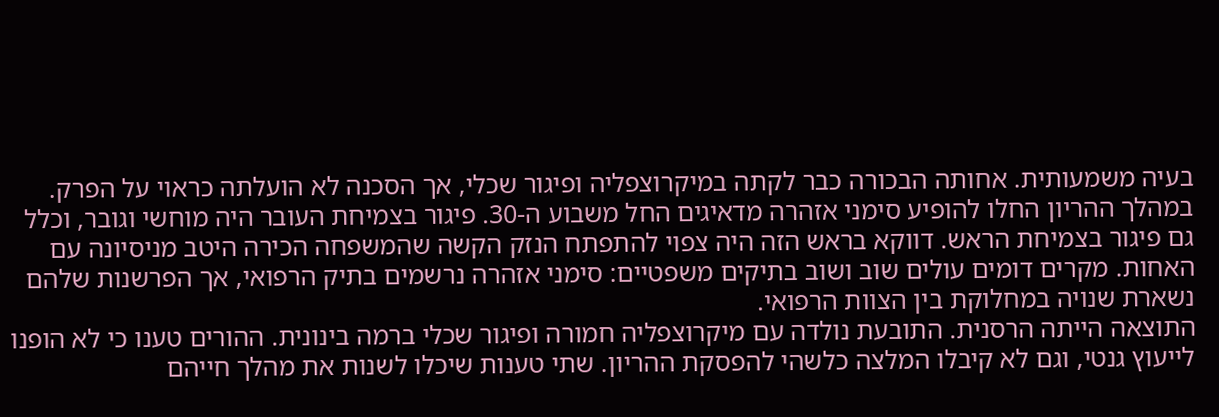בעיה משמעותית. אחותה הבכורה כבר לקתה במיקרוצפליה ופיגור שכלי, אך הסכנה לא הועלתה כראוי על הפרק.
במהלך ההריון החלו להופיע סימני אזהרה מדאיגים החל משבוע ה-30. פיגור בצמיחת העובר היה מוחשי וגובר, וכלל גם פיגור בצמיחת הראש. דווקא בראש הזה היה צפוי להתפתח הנזק הקשה שהמשפחה הכירה היטב מניסיונה עם האחות. מקרים דומים עולים שוב ושוב בתיקים משפטיים: סימני אזהרה נרשמים בתיק הרפואי, אך הפרשנות שלהם נשארת שנויה במחלוקת בין הצוות הרפואי.
התוצאה הייתה הרסנית. התובעת נולדה עם מיקרוצפליה חמורה ופיגור שכלי ברמה בינונית. ההורים טענו כי לא הופנו לייעוץ גנטי, וגם לא קיבלו המלצה כלשהי להפסקת ההריון. שתי טענות שיכלו לשנות את מהלך חייהם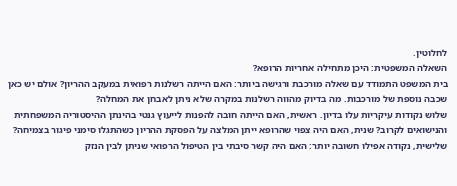לחלוטין.
השאלה המשפטית: היכן מתחילה אחריות הרופא?
בית המשפט התמודד עם שאלה מורכבת ורגישה ביותר: האם הייתה רשלנות רפואית במעקב ההריון? אולם יש כאן שכבה נוספת של מורכבות. מה בדיוק מהווה רשלנות במקרה שלא ניתן לאבחן את המחלה?
שלוש נקודות עיקריות עלו בדיון. ראשית, האם הייתה חובה להפנות לייעוץ גנטי בהינתן ההיסטוריה המשפחתית והנישואים לקרוב? שנית, האם היה צפוי שהרופא ייתן המלצה על הפסקת ההריון כשהתגלו סימני פיגור בצמיחה? שלישית, נקודה אפילו חשובה יותר: האם היה קשר סיבתי בין הטיפול הרפואי שניתן לבין הנזק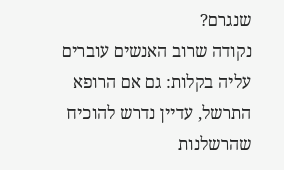שנגרם?
נקודה שרוב האנשים עוברים עליה בקלות: גם אם הרופא התרשל, עדיין נדרש להוכיח שהרשלנות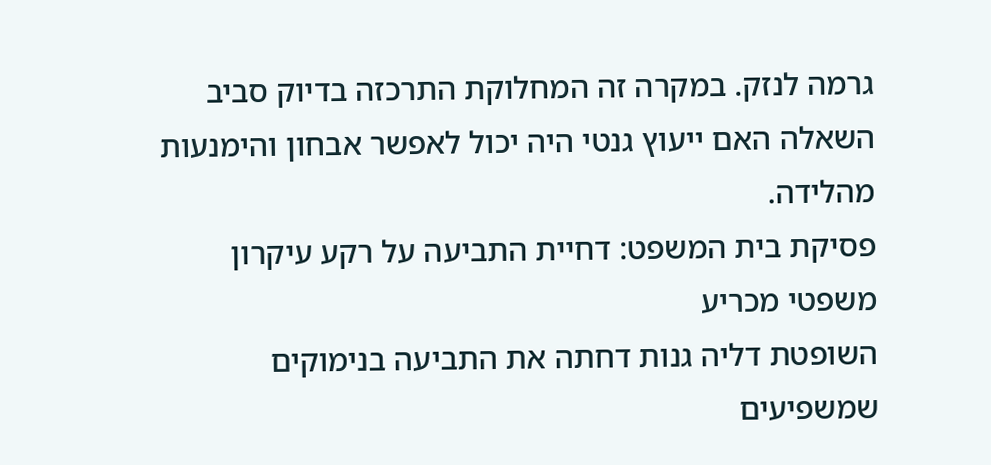גרמה לנזק. במקרה זה המחלוקת התרכזה בדיוק סביב השאלה האם ייעוץ גנטי היה יכול לאפשר אבחון והימנעות מהלידה.
פסיקת בית המשפט: דחיית התביעה על רקע עיקרון משפטי מכריע
השופטת דליה גנות דחתה את התביעה בנימוקים שמשפיעים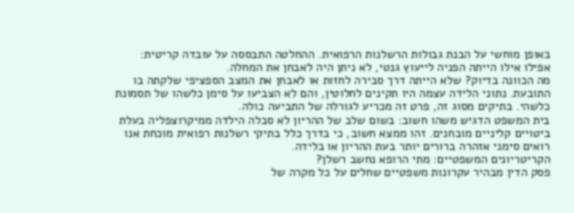באופן מוחשי על הבנת גבולות הרשלנות הרפואית. ההחלטה התבססה על עובדה קריטית: אפילו אילו הייתה הפניה לייעוץ גנטי, לא ניתן היה לאבחן את המחלה.
מה הכוונה בדיוק? שלא הייתה דרך סבירה לחזות או לאבחן את המצב הספציפי שלקתה בו התובעת. נתוני הלידה עצמה היו תקינים לחלוטין, והם לא הצביעו על סימן כלשהו של תסמונת כלשהי. בתיקים מסוג זה, פרט זה מכריע לגורלה של התביעה כולה.
בית המשפט הדגיש משהו חשוב: בשום שלב של ההריון לא סבלה הילדה ממיקרוצפליה בעלת ביטויים קליניים מובחנים. זהו ממצא חשוב, כי בדרך כלל בתיקי רשלנות רפואית מוכחת אנו רואים סימני אזהרה ברורים יותר בעת ההריון או בלידה.
הקריטריונים המשפטיים: מתי הרופא נחשב רשלן?
פסק הדין מבהיר עקרונות משפטיים שחלים על כל מקרה של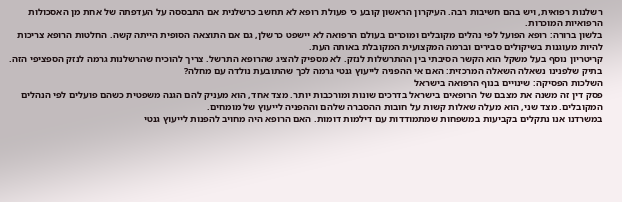רשלנות רפואית, ויש בהם חשיבות רבה. העיקרון הראשון קובע כי פעולת רופא לא תחשב כרשלנית אם התבססה על העדפתה של אחת מן האסכולות הרפואיות המוכרות.
בלשון ברורה: רופא הפועל לפי נהלים מקובלים ומוכרים בעולם הרפואה לא יישפט כרשלן, גם אם התוצאה הסופית הייתה קשה. החלטות הרופא צריכות להיות מעוגנות בשיקולים סבירים וברמה המקצועית המקובלת באותה העת.
קריטריון נוסף בעל משקל הוא הקשר הסיבתי בין ההתרשלות לנזק. לא מספיק להציג שהרופא התרשל. צריך להוכיח שהרשלנות גרמה לנזק הספציפי הזה. בתיק שלפנינו נשאלה השאלה המרכזית: האם אי ההפניה לייעוץ גנטי גרמה לכך שהתובעת נולדה עם מחלה?
השלכות הפסיקה: שינויים בנוף הרפואה בישראל
פסק דין זה משנה את מצבם של הרופאים בישראל בדרכים שונות ומורכבות יותר. מצד אחד, הוא מעניק להם הגנה משפטית כשהם פועלים לפי הנהלים המקובלים. מצד שני, הוא מעלה שאלות קשות על חובות ההסברה שלהם וההפניה לייעוץ של מומחים.
במשרדנו אנו נתקלים בקביעות במשפחות שמתמודדות עם דילמות דומות. האם הרופא היה מחויב להפנות לייעוץ גנטי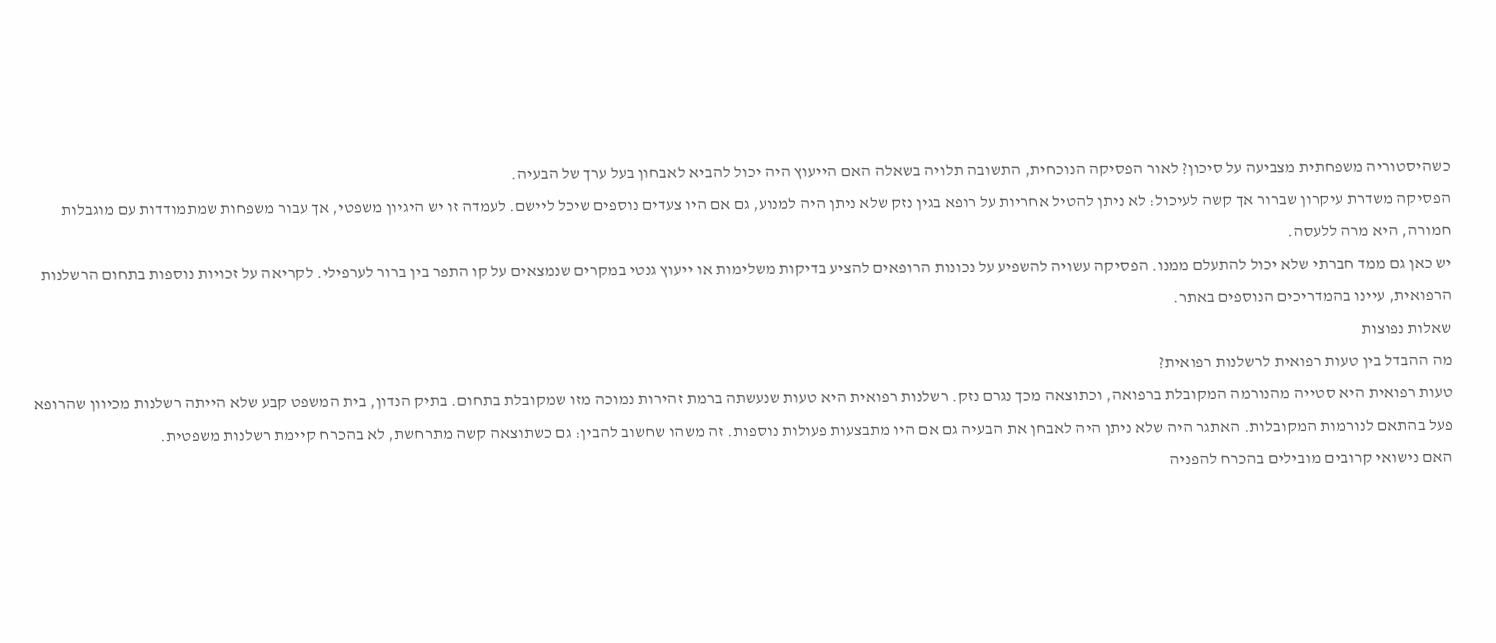כשהיסטוריה משפחתית מצביעה על סיכון? לאור הפסיקה הנוכחית, התשובה תלויה בשאלה האם הייעוץ היה יכול להביא לאבחון בעל ערך של הבעיה.
הפסיקה משדרת עיקרון שברור אך קשה לעיכול: לא ניתן להטיל אחריות על רופא בגין נזק שלא ניתן היה למנוע, גם אם היו צעדים נוספים שיכל ליישם. לעמדה זו יש היגיון משפטי, אך עבור משפחות שמתמודדות עם מוגבלות חמורה, היא מרה ללעסה.
יש כאן גם ממד חברתי שלא יכול להתעלם ממנו. הפסיקה עשויה להשפיע על נכונות הרופאים להציע בדיקות משלימות או ייעוץ גנטי במקרים שנמצאים על קו התפר בין ברור לערפילי. לקריאה על זכויות נוספות בתחום הרשלנות הרפואית, עיינו בהמדריכים הנוספים באתר.
שאלות נפוצות
מה ההבדל בין טעות רפואית לרשלנות רפואית?
טעות רפואית היא סטייה מהנורמה המקובלת ברפואה, וכתוצאה מכך נגרם נזק. רשלנות רפואית היא טעות שנעשתה ברמת זהירות נמוכה מזו שמקובלת בתחום. בתיק הנדון, בית המשפט קבע שלא הייתה רשלנות מכיוון שהרופא פעל בהתאם לנורמות המקובלות. האתגר היה שלא ניתן היה לאבחן את הבעיה גם אם היו מתבצעות פעולות נוספות. זה משהו שחשוב להבין: גם כשתוצאה קשה מתרחשת, לא בהכרח קיימת רשלנות משפטית.
האם נישואי קרובים מובילים בהכרח להפניה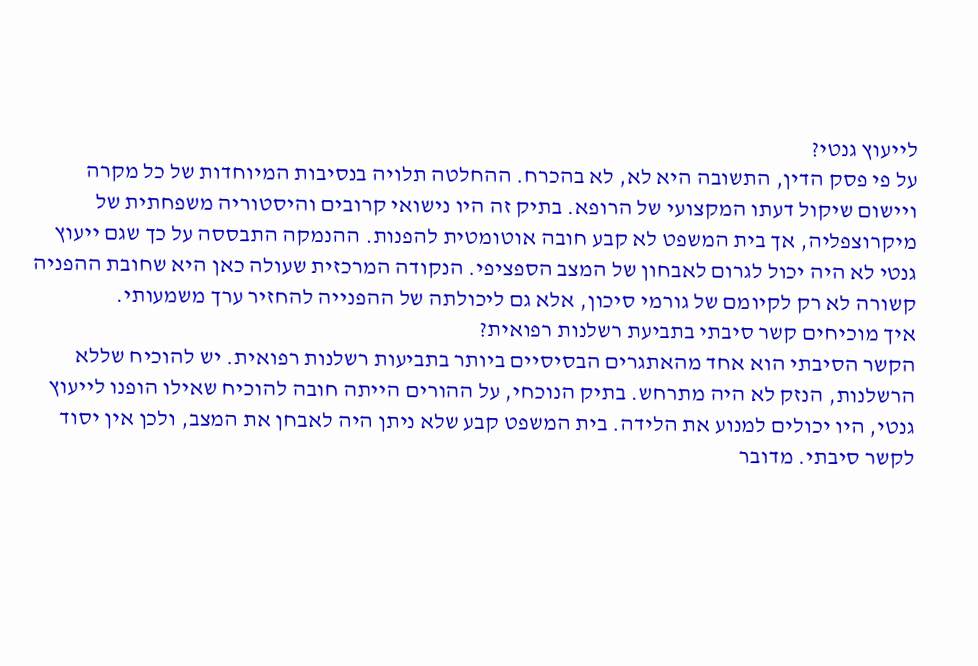לייעוץ גנטי?
על פי פסק הדין, התשובה היא לא, לא בהכרח. ההחלטה תלויה בנסיבות המיוחדות של כל מקרה ויישום שיקול דעתו המקצועי של הרופא. בתיק זה היו נישואי קרובים והיסטוריה משפחתית של מיקרוצפליה, אך בית המשפט לא קבע חובה אוטומטית להפנות. ההנמקה התבססה על כך שגם ייעוץ גנטי לא היה יכול לגרום לאבחון של המצב הספציפי. הנקודה המרכזית שעולה כאן היא שחובת ההפניה קשורה לא רק לקיומם של גורמי סיכון, אלא גם ליכולתה של ההפנייה להחזיר ערך משמעותי.
איך מוכיחים קשר סיבתי בתביעת רשלנות רפואית?
הקשר הסיבתי הוא אחד מהאתגרים הבסיסיים ביותר בתביעות רשלנות רפואית. יש להוכיח שללא הרשלנות, הנזק לא היה מתרחש. בתיק הנוכחי, על ההורים הייתה חובה להוכיח שאילו הופנו לייעוץ גנטי, היו יכולים למנוע את הלידה. בית המשפט קבע שלא ניתן היה לאבחן את המצב, ולכן אין יסוד לקשר סיבתי. מדובר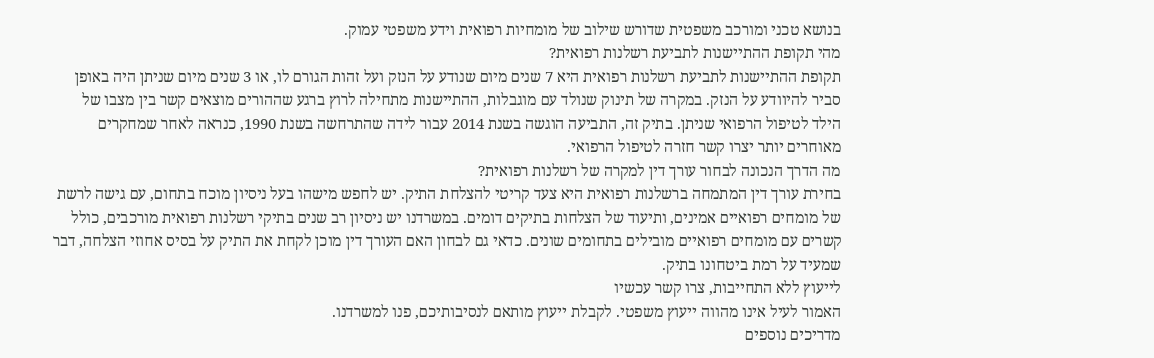בנושא טכני ומורכב משפטית שדורש שילוב של מומחיות רפואית וידע משפטי עמוק.
מהי תקופת ההתיישנות לתביעת רשלנות רפואית?
תקופת ההתיישנות לתביעת רשלנות רפואית היא 7 שנים מיום שנודע על הנזק ועל זהות הגורם לו, או 3 שנים מיום שניתן היה באופן סביר להיוודע על הנזק. במקרה של תינוק שנולד עם מוגבלות, ההתיישנות מתחילה לרוץ ברגע שההורים מוצאים קשר בין מצבו של הילד לטיפול הרפואי שניתן. בתיק זה, התביעה הוגשה בשנת 2014 עבור לידה שהתרחשה בשנת 1990, כנראה לאחר שמחקרים מאוחרים יותר יצרו קשר חזרה לטיפול הרפואי.
מה הדרך הנכונה לבחור עורך דין למקרה של רשלנות רפואית?
בחירת עורך דין המתמחה ברשלנות רפואית היא צעד קריטי להצלחת התיק. יש לחפש מישהו בעל ניסיון מוכח בתחום, עם גישה לרשת של מומחים רפואיים אמינים, ותיעוד של הצלחות בתיקים דומים. במשרדנו יש ניסיון רב שנים בתיקי רשלנות רפואית מורכבים, כולל קשרים עם מומחים רפואיים מובילים בתחומים שונים. כדאי גם לבחון האם העורך דין מוכן לקחת את התיק על בסיס אחוזי הצלחה, דבר שמעיד על רמת ביטחונו בתיק.
לייעוץ ללא התחייבות, צרו קשר עכשיו
האמור לעיל אינו מהווה ייעוץ משפטי. לקבלת ייעוץ מותאם לנסיבותיכם, פנו למשרדנו.
מדריכים נוספים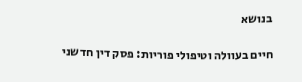בנושא

חיים בעוולה וטיפולי פוריות: פסק דין חדשני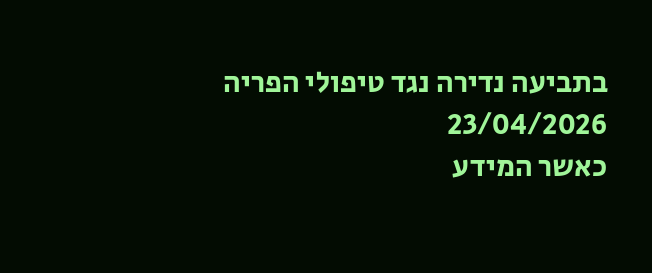בתביעה נדירה נגד טיפולי הפריה
23/04/2026
כאשר המידע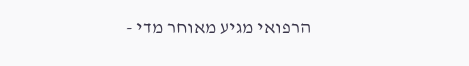הרפואי מגיע מאוחר מדי -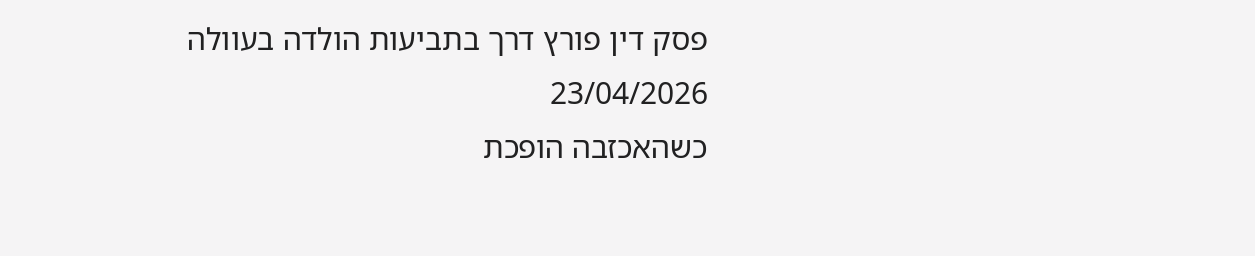פסק דין פורץ דרך בתביעות הולדה בעוולה
23/04/2026
כשהאכזבה הופכת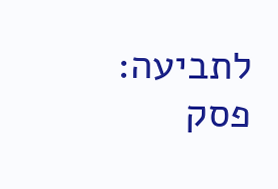לתביעה: פסק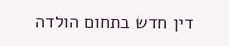דין חדש בתחום הולדה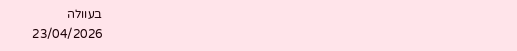בעוולה
23/04/2026